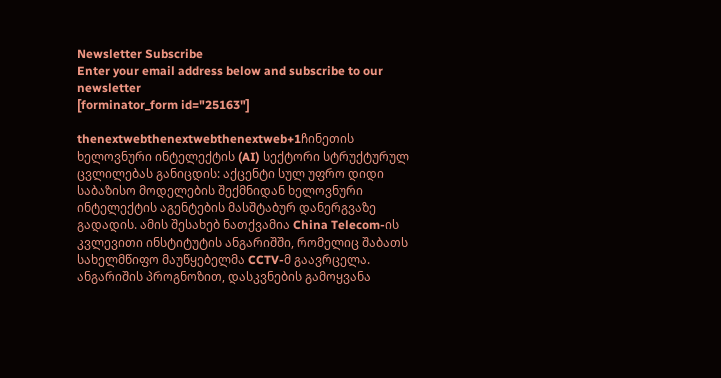Newsletter Subscribe
Enter your email address below and subscribe to our newsletter
[forminator_form id="25163"]

thenextwebthenextwebthenextweb+1ჩინეთის ხელოვნური ინტელექტის (AI) სექტორი სტრუქტურულ ცვლილებას განიცდის: აქცენტი სულ უფრო დიდი საბაზისო მოდელების შექმნიდან ხელოვნური ინტელექტის აგენტების მასშტაბურ დანერგვაზე გადადის. ამის შესახებ ნათქვამია China Telecom-ის კვლევითი ინსტიტუტის ანგარიშში, რომელიც შაბათს სახელმწიფო მაუწყებელმა CCTV-მ გაავრცელა. ანგარიშის პროგნოზით, დასკვნების გამოყვანა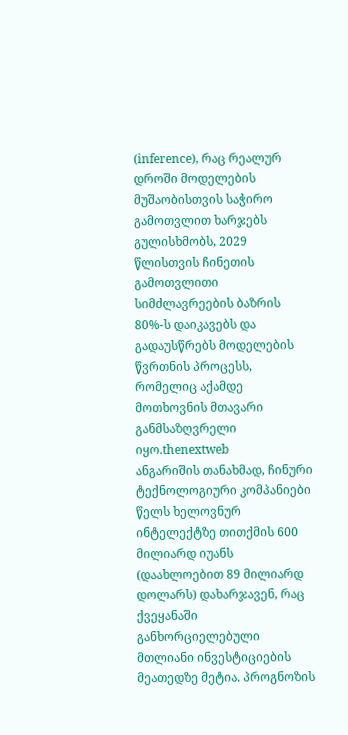(inference), რაც რეალურ დროში მოდელების მუშაობისთვის საჭირო გამოთვლით ხარჯებს გულისხმობს, 2029 წლისთვის ჩინეთის გამოთვლითი სიმძლავრეების ბაზრის 80%-ს დაიკავებს და გადაუსწრებს მოდელების წვრთნის პროცესს, რომელიც აქამდე მოთხოვნის მთავარი განმსაზღვრელი იყო.thenextweb
ანგარიშის თანახმად, ჩინური ტექნოლოგიური კომპანიები წელს ხელოვნურ ინტელექტზე თითქმის 600 მილიარდ იუანს (დაახლოებით 89 მილიარდ დოლარს) დახარჯავენ, რაც ქვეყანაში განხორციელებული მთლიანი ინვესტიციების მეათედზე მეტია. პროგნოზის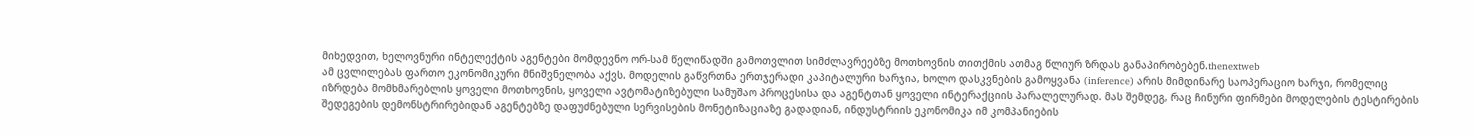მიხედვით, ხელოვნური ინტელექტის აგენტები მომდევნო ორ-სამ წელიწადში გამოთვლით სიმძლავრეებზე მოთხოვნის თითქმის ათმაგ წლიურ ზრდას განაპირობებენ.thenextweb
ამ ცვლილებას ფართო ეკონომიკური მნიშვნელობა აქვს. მოდელის გაწვრთნა ერთჯერადი კაპიტალური ხარჯია, ხოლო დასკვნების გამოყვანა (inference) არის მიმდინარე საოპერაციო ხარჯი, რომელიც იზრდება მომხმარებლის ყოველი მოთხოვნის, ყოველი ავტომატიზებული სამუშაო პროცესისა და აგენტთან ყოველი ინტერაქციის პარალელურად. მას შემდეგ, რაც ჩინური ფირმები მოდელების ტესტირების შედეგების დემონსტრირებიდან აგენტებზე დაფუძნებული სერვისების მონეტიზაციაზე გადადიან, ინდუსტრიის ეკონომიკა იმ კომპანიების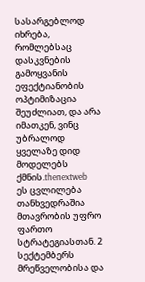სასარგებლოდ იხრება, რომლებსაც დასკვნების გამოყვანის ეფექტიანობის ოპტიმიზაცია შეუძლიათ, და არა იმათკენ, ვინც უბრალოდ ყველაზე დიდ მოდელებს ქმნის.thenextweb
ეს ცვლილება თანხვედრაშია მთავრობის უფრო ფართო სტრატეგიასთან. 2 სექტემბერს მრეწველობისა და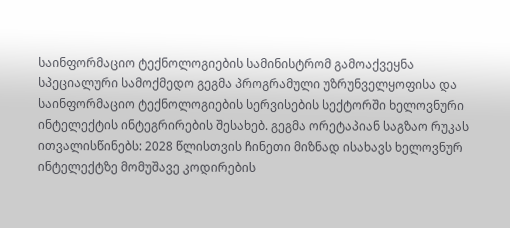საინფორმაციო ტექნოლოგიების სამინისტრომ გამოაქვეყნა სპეციალური სამოქმედო გეგმა პროგრამული უზრუნველყოფისა და საინფორმაციო ტექნოლოგიების სერვისების სექტორში ხელოვნური ინტელექტის ინტეგრირების შესახებ. გეგმა ორეტაპიან საგზაო რუკას ითვალისწინებს: 2028 წლისთვის ჩინეთი მიზნად ისახავს ხელოვნურ ინტელექტზე მომუშავე კოდირების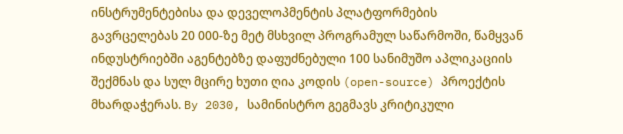ინსტრუმენტებისა და დეველოპმენტის პლატფორმების გავრცელებას 20 000-ზე მეტ მსხვილ პროგრამულ საწარმოში, წამყვან ინდუსტრიებში აგენტებზე დაფუძნებული 100 სანიმუშო აპლიკაციის შექმნას და სულ მცირე ხუთი ღია კოდის (open-source) პროექტის მხარდაჭერას. By 2030, სამინისტრო გეგმავს კრიტიკული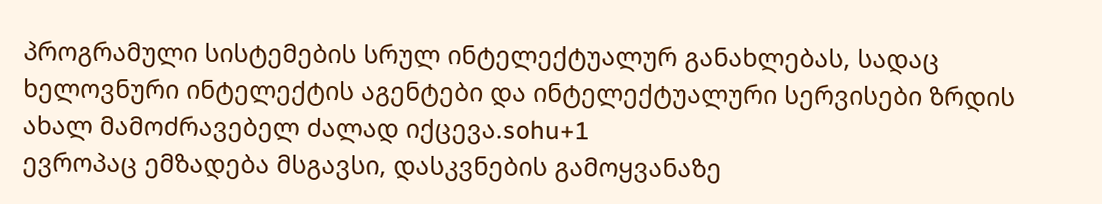პროგრამული სისტემების სრულ ინტელექტუალურ განახლებას, სადაც ხელოვნური ინტელექტის აგენტები და ინტელექტუალური სერვისები ზრდის ახალ მამოძრავებელ ძალად იქცევა.sohu+1
ევროპაც ემზადება მსგავსი, დასკვნების გამოყვანაზე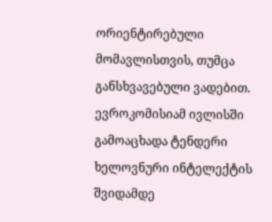ორიენტირებული მომავლისთვის, თუმცა განსხვავებული ვადებით. ევროკომისიამ ივლისში გამოაცხადა ტენდერი ხელოვნური ინტელექტის შვიდამდე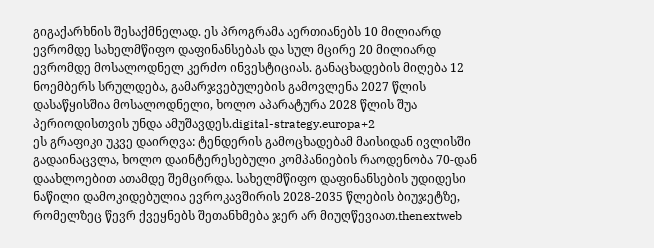გიგაქარხნის შესაქმნელად. ეს პროგრამა აერთიანებს 10 მილიარდ ევრომდე სახელმწიფო დაფინანსებას და სულ მცირე 20 მილიარდ ევრომდე მოსალოდნელ კერძო ინვესტიციას. განაცხადების მიღება 12 ნოემბერს სრულდება, გამარჯვებულების გამოვლენა 2027 წლის დასაწყისშია მოსალოდნელი, ხოლო აპარატურა 2028 წლის შუა პერიოდისთვის უნდა ამუშავდეს.digital-strategy.europa+2
ეს გრაფიკი უკვე დაირღვა: ტენდერის გამოცხადებამ მაისიდან ივლისში გადაინაცვლა, ხოლო დაინტერესებული კომპანიების რაოდენობა 70-დან დაახლოებით ათამდე შემცირდა. სახელმწიფო დაფინანსების უდიდესი ნაწილი დამოკიდებულია ევროკავშირის 2028-2035 წლების ბიუჯეტზე, რომელზეც წევრ ქვეყნებს შეთანხმება ჯერ არ მიუღწევიათ.thenextweb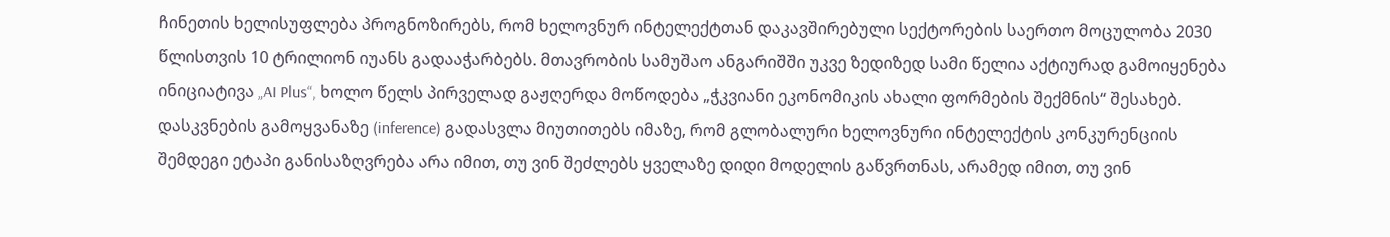ჩინეთის ხელისუფლება პროგნოზირებს, რომ ხელოვნურ ინტელექტთან დაკავშირებული სექტორების საერთო მოცულობა 2030 წლისთვის 10 ტრილიონ იუანს გადააჭარბებს. მთავრობის სამუშაო ანგარიშში უკვე ზედიზედ სამი წელია აქტიურად გამოიყენება ინიციატივა „AI Plus“, ხოლო წელს პირველად გაჟღერდა მოწოდება „ჭკვიანი ეკონომიკის ახალი ფორმების შექმნის“ შესახებ. დასკვნების გამოყვანაზე (inference) გადასვლა მიუთითებს იმაზე, რომ გლობალური ხელოვნური ინტელექტის კონკურენციის შემდეგი ეტაპი განისაზღვრება არა იმით, თუ ვინ შეძლებს ყველაზე დიდი მოდელის გაწვრთნას, არამედ იმით, თუ ვინ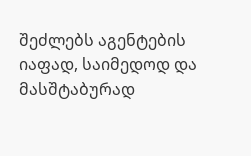შეძლებს აგენტების იაფად, საიმედოდ და მასშტაბურად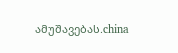ამუშავებას.china